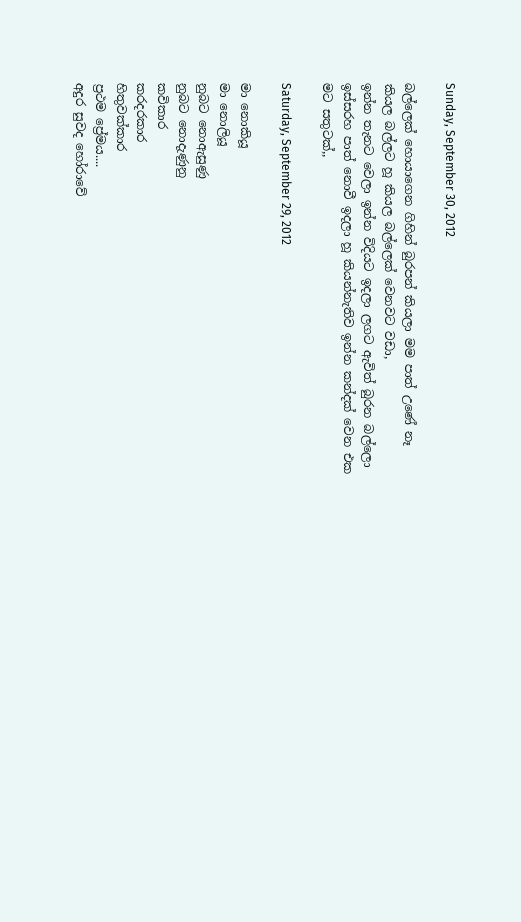Sunday, September 30, 2012

බල්ලෙක් හොයාගෙන ගිහින් බුරපන් කියලා මම පාත් උණේ නෑ කියල බල්ලට හූ කියල බල්ලෙක් වෙනවට වඩා,
ඉන්න තැනට වෙලා ඉන්න විදියට ඉදලා ලගට ඇවිත් බුරන බල්ලො ඉස්සරහ පාත් නොවී ඉදලා හූ කියන්නැතිව ඉන්න කන්දක් වෙන එක මට සතුටක්,,

Saturday, September 29, 2012

මා නොකියූ
මා නොලියූ
නුබට නොඇසුණු
නුබට නොදැණුනු
කවිකාර
කරදරකාර
හිතුවක්කාර
ප්‍රථම ප්‍රේමය....
අ‍දු‍ර‍ සු‍ව‍ද‍ හෝ‍රා‍වේ‍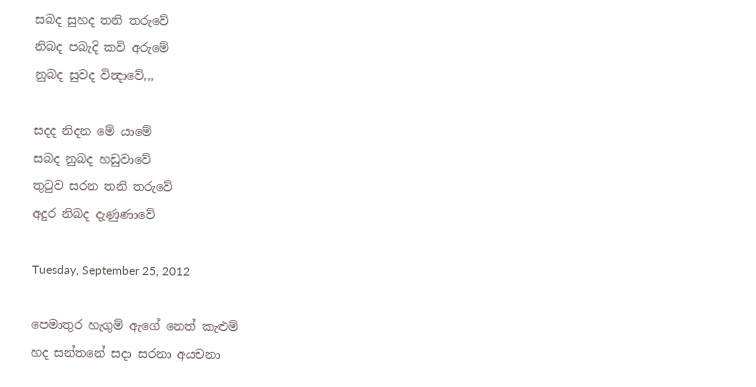ස‍බ‍ද‍ සු‍හ‍ද‍ ත‍නි‍ ත‍රු‍වේ‍
නි‍බ‍ද‍ ප‍බැදි‍ ක‍වි‍ අ‍රු‍මේ‍
නු‍බ‍ද සු‍ව‍ද‍ වි‍න්‍දා‍වේ‍,,,

ස‍දද නි‍ද‍න මේ‍ යා‍මේ‍
ස‍බ‍ද‍ නු‍බ‍ද‍ හ‍ඩු‍වා‍වේ‍
තු‍ටු‍ව‍ ස‍ර‍න‍ ත‍නි‍ ත‍රු‍වේ‍
අ‍දු‍ර‍ නි‍බ‍ද‍ දැ‍ණු‍ණා‍වේ‍

Tuesday, September 25, 2012

පෙ‍මා‍තු‍ර‍ හැ‍ගු‍ම්‍ ඇ‍ගේ‍ නෙ‍ත්‍ කැ‍ළු‍ම්‍
හ‍ද‍ ස‍න්‍ත‍නේ‍ ස‍දා‍ ස‍ර‍නා‍ අ‍ය‍ච‍නා‍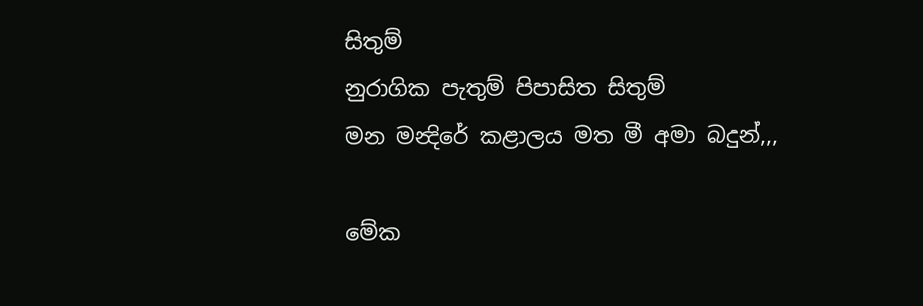සි‍තු‍ම්‍
නු‍රා‍ගි‍ක‍ පැ‍තු‍ම්‍ පි‍පා‍සි‍ත සි‍තු‍ම්‍
ම‍න‍ ම‍න්‍දි‍රේ‍ ක‍ළා‍ල‍ය‍ ම‍ත මී‍ අ‍මා‍ බ‍දු‍න්‍,,,

මේ‍ක‍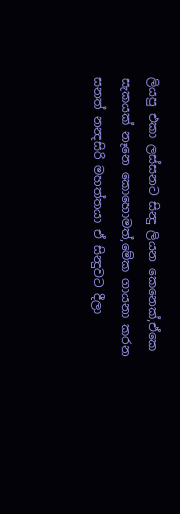ලි‍ය‍පු‍ එ‍කා‍ ල‍ස්‍ස‍න‍ට‍ සි‍න්‍දු‍ ලි‍ය‍න‍ කෙ‍නෙ‍ක්‍,ඒකෙ සැකයක් නෑනෙ කොහොමත්,මේ‍ක‍ ගා‍ය‍නා‍ ක‍ර‍න ස‍න‍ත්‍ න‍න්‍ද‍සි‍රි‍ ම‍හ‍ත්‍ත‍යා‍ ඒ‍ සි‍න්‍දු‍ව‍ට‍ දී‍ලා‍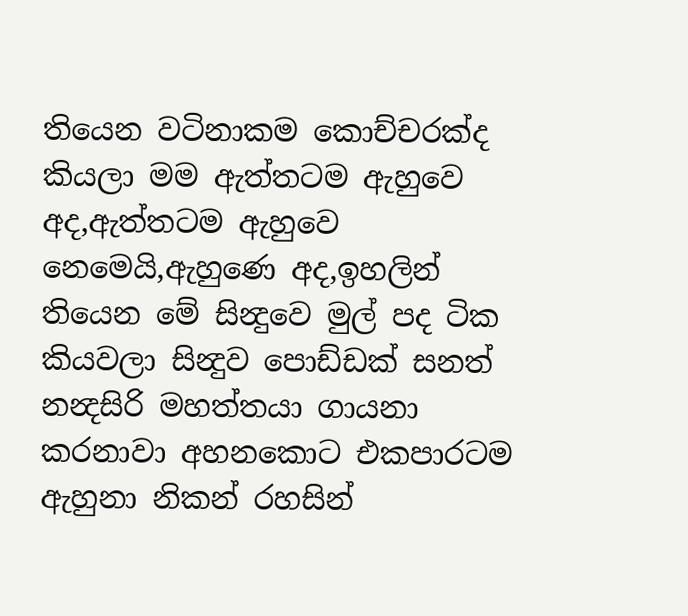ති‍යෙ‍න‍ ව‍ටි‍නා‍ක‍ම‍ කො‍ච්‍ච‍ර‍ක්‍ද‍ කි‍ය‍ලා‍ ම‍ම‍ ඇ‍ත්‍ත‍ට‍ම‍ ඇ‍හු‍වෙ‍ අ‍ද‍,ඇ‍ත්‍ත‍ට‍ම‍ ඇ‍හු‍වෙ‍ නෙ‍මෙ‍යි‍,ඇ‍හු‍ණෙ‍ අ‍ද‍,ඉ‍හ‍ලි‍න්‍ ති‍යෙ‍න‍ මේ‍ සි‍න්‍දු‍වෙ‍ මු‍ල්‍ ප‍ද‍ ටි‍ක‍ කි‍ය‍ව‍ලා‍ සි‍න්‍දු‍ව‍ පො‍ඩ්‍ඩ‍ක්‍ ස‍න‍ත්‍ න‍න්‍ද‍සි‍රි‍ ම‍හ‍ත්‍ත‍යා‍ ගා‍ය‍නා‍ ක‍ර‍නා‍වා‍ අ‍හ‍න‍කො‍ට‍ එ‍ක‍පා‍ර‍ට‍ම‍ ඇ‍හු‍නා‍ නි‍ක‍න්‍ ර‍හ‍සි‍න්‍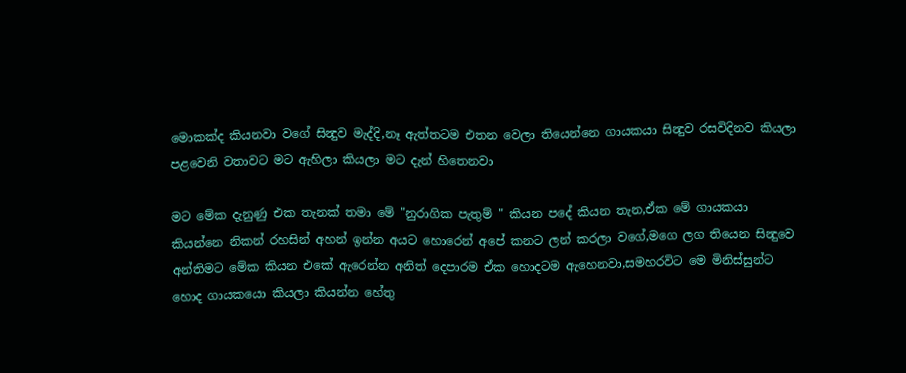මො‍ක‍ක්‍ද‍ කි‍ය‍න‍වා‍ ව‍ගේ‍ සි‍න්‍දු‍ව‍ මැ‍ද්‍දි‍,නෑ‍ ඇ‍ත්‍ත‍ට‍ම‍ එ‍ත‍න‍ වෙ‍ලා‍ ති‍යෙ‍න්නෙ‍ ගා‍යක‍යා‍ සි‍න්‍දු‍ව‍ ර‍ස‍වි‍දි‍න‍ව‍ කි‍ය‍ලා‍ ප‍ළ‍වෙ‍නි‍ ව‍තා‍ව‍ට‍ ම‍ට‍ ඇ‍හි‍ලා‍ කි‍ය‍ලා‍ ම‍ට‍ දැ‍න්‍ හි‍තෙ‍න‍වා

ම‍ට‍ මේ‍ක‍ දැ‍නු‍ණු‍ එ‍ක‍ තැ‍න‍ක්‍ ත‍මා‍ මේ‍ "නු‍රා‍ගි‍ක‍ පැ‍තු‍ම්‍ " කි‍ය‍න‍ ප‍දේ‍ කි‍ය‍න‍ තැ‍න‍,ඒ‍ක‍ මේ‍ ගා‍ය‍ක‍යා‍ කි‍ය‍න්නෙ‍ නි‍ක‍න්‍ ර‍හ‍සි‍න්‍ අ‍හ‍න්‍ ඉ‍න්‍න‍ අ‍ය‍ට‍ හො‍රෙ‍න්‍ අ‍පේ‍ ක‍න‍ට‍ ල‍න්‍ ක‍ර‍ලා‍ ව‍ගේ‍,ම‍ගෙ‍ ල‍ග‍ ති‍යෙ‍න‍ සි‍න්‍දු‍වෙ‍ අ‍න්‍ති‍ම‍ට‍ මේ‍ක‍ කි‍ය‍න‍ එ‍කේ‍ ඇ‍රෙ‍න්‍න‍ අ‍නි‍ත්‍ දෙ‍පා‍ර‍ම‍ ඒ‍ක‍ හො‍ද‍ට‍ම‍ ඇ‍හෙ‍න‍වා‍,ස‍ම‍හ‍ර‍වි‍ට‍ මෙ‍ මි‍නි‍ස්‍සු‍න්‍ට‍ හො‍ද‍ ගා‍ය‍ක‍යො‍ කි‍ය‍ලා‍ කි‍ය‍න්‍න‍ හේ‍තු‍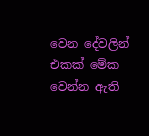වෙ‍න‍ දේ‍ව‍ලි‍න්‍ එ‍ක‍ක්‍ මේ‍ක‍ වෙ‍න්‍න‍ ඇ‍ති‍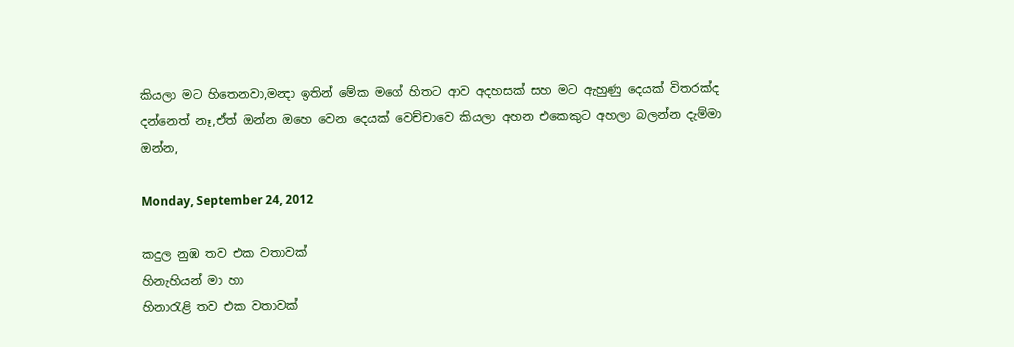කි‍ය‍ලා‍ ම‍ට‍ හි‍තෙ‍න‍වා‍,ම‍න්‍දා‍ ඉ‍ති‍න්‍ මේ‍ක‍ ම‍ගේ‍ හි‍ත‍ට‍ ආ‍ව‍ අද‍හස‍ක්‍ ස‍හ ම‍ට‍ ඇ‍හු‍ණු‍ දෙ‍ය‍ක්‍ වි‍තර‍ක්‍ද‍ ද‍න්නෙ‍ත්‍ නෑ‍,ඒ‍ත්‍ ඔ‍න්‍න‍ ඔ‍හෙ‍ වෙ‍න‍ දෙ‍ය‍ක්‍ වෙ‍ච්‍චා‍වෙ‍ කි‍ය‍ලා‍ අ‍හ‍න‍ එ‍කෙ‍කු‍ට‍ අ‍හ‍ලා‍ බ‍ල‍න්‍න‍ දැ‍ම්‍මා‍ ඔ‍න්‍න‍,

Monday, September 24, 2012

කදුල නුඹ තව එක වතාවක්
හිනැහියන් මා හා
හිනාරැළි තව එක වතාවක්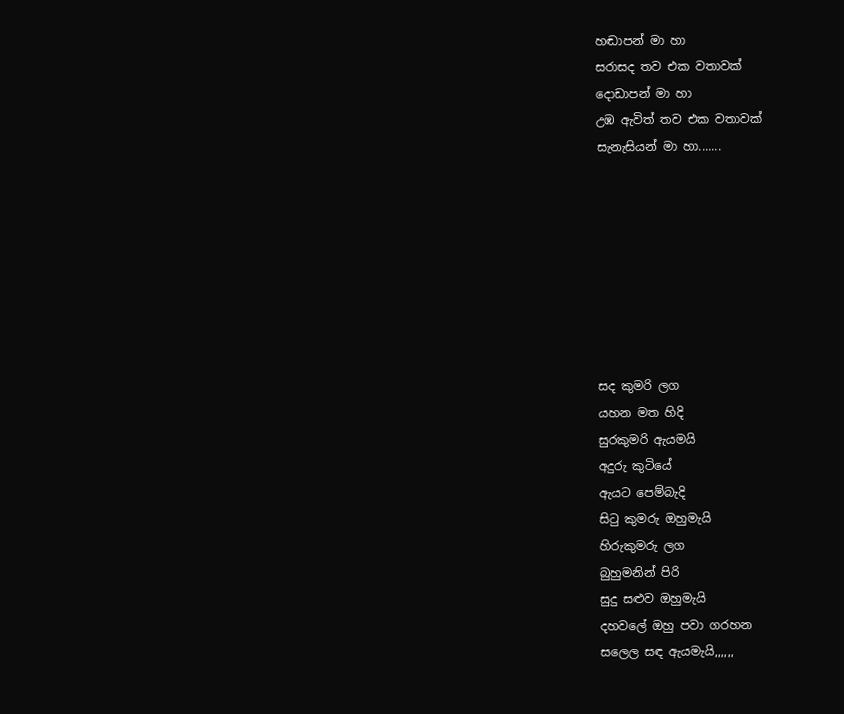හඬාපන් මා හා
සරාසද තව එක වතාවක්
දොඩාපන් මා හා
උඹ ඇවිත් තව එක වතාවක්
සැනැසියන් මා හා.......








සද කුමරි ලග
යහන මත හිදි
සුරකුමරි ඇයමයි
අදුරු කුටියේ
ඇයට පෙම්බැදි
සිටු කුමරු ඔහුමැයි
හිරුකුමරු ලග
බුහුමනින් පිරි
සුදු සළුව ඔහුමැයි
දහවලේ ඔහු පවා ගරහන
සලෙල සඳ ඇයමැයි,,,,,,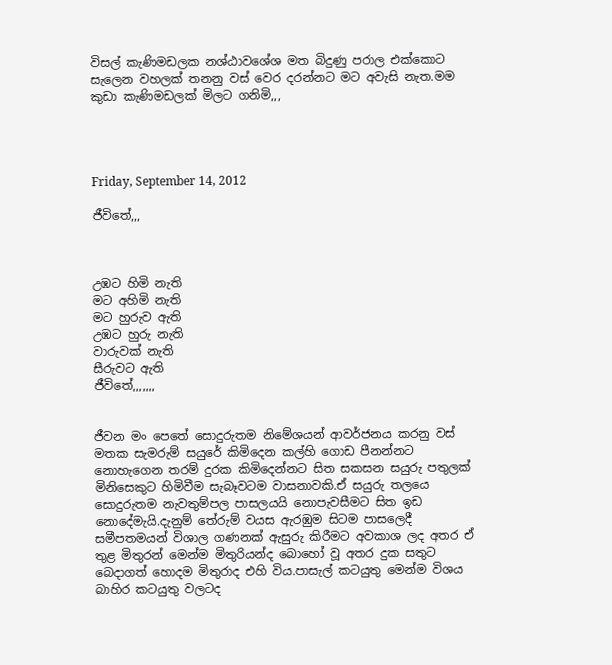විසල් කැණිමඩලක නශ්ඨාවශේශ මත බිදුණු පරාල එක්කොට සැලෙන වහලක් තනනු වස් වෙර දරන්නට මට අවැසි නැත.මම කුඩා කැණිමඩලක් මිලට ගනිමි,,,




Friday, September 14, 2012

ජීවිතේ,,,



උඹට හිමි නැති
මට අහිමි නැති
මට හුරුව ඇති
උඹට හුරු නැති
වාරුවක් නැති
සීරුවට ඇති
ජීවිතේ,,,,,,,


ජීවන මං පෙතේ සොදුරුතම නිමේශයන් ආවර්ජනය කරනු වස් මතක සැමරුම් සයුරේ කිමිදෙන කල්හි ගොඩ පීනන්නට නොහැගෙන තරම් දුරක කිමිදෙන්නට සිත සකසන සයුරු පතුලක් මිනිසෙකුට හිමිවීම සැබෑවටම වාසනාවකි.ඒ සයුරු තලයෙ සොදුරුතම නැවතුම්පල පාසලයයි නොපැවසීමට සිත ඉඩ නොදේමැයි.දැනුම් තේරුම් වයස ඇරඹුම සිටම පාසලෙදී සමීපතමයන් විශාල ගණනක් ඇසුරු කිරීමට අවකාශ ලද අතර ඒ තුළ මිතුරන් මෙන්ම මිතුරියන්ද බොහෝ වූ අතර දුක සතුට බෙදාගත් හොදම මිතුරාද එහි විය.පාසැල් කටයුතු මෙන්ම විශය බාහිර කටයුතු වලටද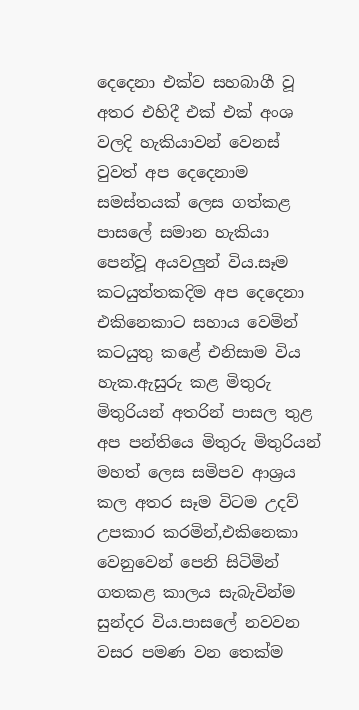දෙදෙනා එක්ව සහබාගී වූ අතර එහිදී එක් එක් අංශ වලදි හැකියාවන් වෙනස් වුවත් අප දෙදෙනාම සමස්තයක් ලෙස ගත්කළ පාසලේ සමාන හැකියා පෙන්වූ අයවලුන් විය.සෑම කටයුත්තකදිම අප දෙදෙනා එකිනෙකාට සහාය වෙමින් කටයුතු කළේ එනිසාම විය හැක.ඇසුරු කළ මිතුරු මිතුරියන් අතරින් පාසල තුළ අප පන්තියෙ මිතුරු මිතුරියන් මහත් ලෙස සමිපව ආශ්‍රය කල අතර සෑම විටම උදව් උපකාර කරමින්,එකිනෙකා වෙනුවෙන් පෙනි සිටිමින් ගතකළ කාලය සැබැවින්ම සුන්දර විය.පාසලේ නවවන වසර පමණ වන තෙක්ම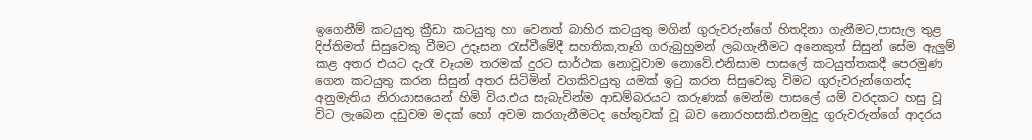ඉගෙනීම් කටයුතු ක්‍රීඩා කටයුතු හා වෙනත් බාහිර කටයුතු මගින් ගුරුවරුන්ගේ හිතදිනා ගැනීමට,පාසැල තුළ දිප්තිමත් සිසුවෙකු වීමට උදෑසන රැස්වීමේදී සහතික,තෑගි ගරුබුහුමන් ලබගැනීමට අනෙකුත් සිසුන් සේම ඇලුම් කළ අතර එයට දැරෑ වෑයම තරමක් දුරට සාර්ථක නොවූවාම නොවේ.එනිසාම පාසලේ කටයුත්තකදී පෙරමුණ ගෙන කටයුතු කරන සිසුන් අතර සිටිමින් වගකිවයුතු යමක් ඉටු කරන සිසුවෙකු විමට ගුරුවරුන්ගෙන්ද අනුමැතිය නිරායාසයෙන් හිමි විය.එය සැබැවින්ම ආඩම්බරයට කරුණක් මෙන්ම පාසලේ යම් වරදකට හසු වූ විට ලැබෙන දඩුවම මදක් හෝ අවම කරගැනීමටද හේතුවක් වූ බව නොරහසකි.එනමුදු ගුරුවරුන්ගේ ආදරය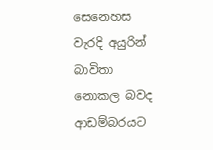සෙනෙහස වැරදි අයුරින් බාවිතා නොකල බවද ආඩම්බරයට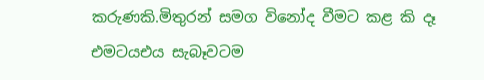කරුණකි.මිතුරන් සමග විනෝද වීමට කළ කි දෑ එමටයඑය සැබෑවටම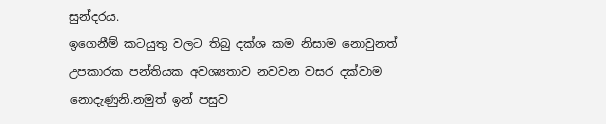සුන්දරය.
ඉගෙනීම් කටයුතු වලට තිබු දක්ශ කම නිසාම නොවුනත් උපකාරක පන්තියක අවශ්‍යතාව නවවන වසර දක්වාම නොදැණුනි.නමුත් ඉන් පසුව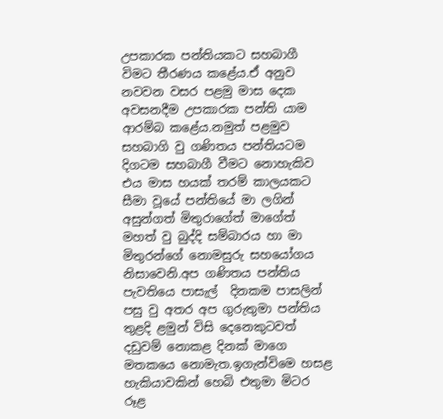උපකාරක පන්තියකට සහබාගී විමට තීරණය කළේය.ඒ අනුව නවවන වසර පළමු මාස දෙක අවසනදීම උපකාරක පන්ති යාම ආරම්බ කළේය.නමුත් පළමුව සහබාගි වු ගණිතය පන්තියටම දිගටම සහබාගී වීමට නොහැකිව එය මාස හයක් තරම් කාලයකට සීමා වූයේ පන්තියේ මා ලගින් අසුන්ගත් මිතුරාගේත් මාගේත් මහත් වු බුද්දි සම්බාරය හා මා මිතුරන්ගේ නොමසුරු සහයෝගය නිසාවෙනි.අප ගණිතය පන්තිය පැවතියෙ පාසැල්  දිනකම පාසලින් පසු වු අතර අප ගුරුතුමා පන්තිය තුළදි ළමුන් විසි දෙනෙකුටවත් දඩුවම් නොකළ දිනක් මාගෙ මතකයෙ නොමැත.ඉගැන්විමෙ හසළ හැකියාවකින් හෙබි එතුමා මිටර රූළ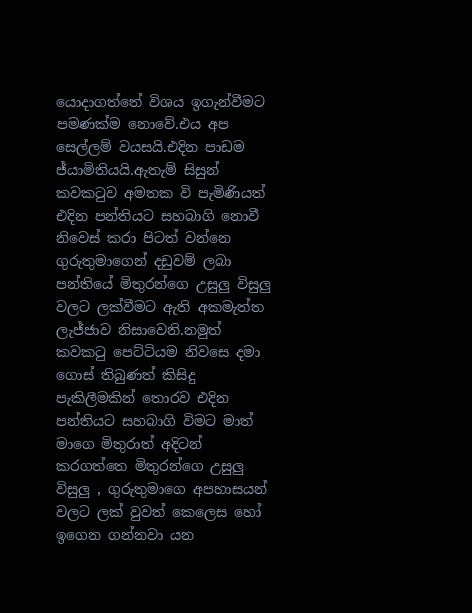යොදාගත්තේ විශය ඉගැන්වීමට පමණක්ම නොවේ.එය අප සෙල්ලම් වයසයි.එදින පාඩම ජ්යාමිතියයි.ඇතැම් සිසුන් කවකටුව අමතක වි පැමිණියත් එදින පන්තියට සහබාගි නොවී නිවෙස් කරා පිටත් වන්නෙ ගුරුතුමාගෙන් දඩුවම් ලබා පන්තියේ මිතුරන්ගෙ උසුලු විසුලු වලට ලක්වීමට ඇති අකමැත්ත ලැජ්ජාව නිසාවෙනි.නමුත් කවකටු පෙට්ටියම නිවසෙ දමා ගොස් තිබුණත් කිසිදු පැකිලීමකින් තොරව එදින පන්තියට සහබාගි විමට මාත් මාගෙ මිතුරාත් අදිටන් කරගත්තෙ මිතුරන්ගෙ උසුලු විසුලු , ගුරුතුමාගෙ අපහාසයන් වලට ලක් වුවත් කෙලෙස හෝ ඉගෙන ගන්නවා යන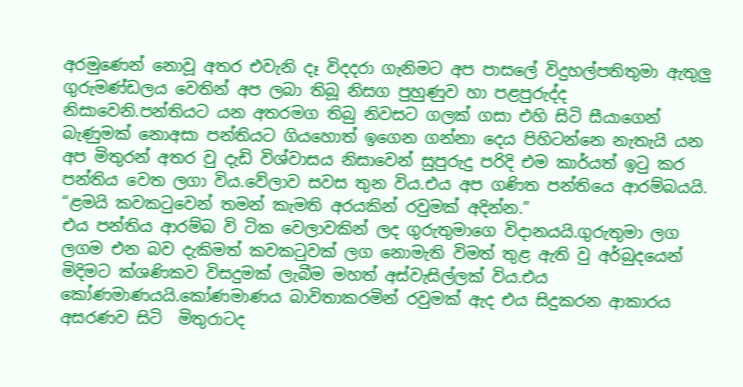අරමුණෙන් නොවූ අතර එවැනි දෑ විදදරා ගැනිමට අප පාසලේ විදුහල්පතිතුමා ඇතුලු ගුරුමණ්ඩලය වෙතින් අප ලබා තිබූ නිසග පුහුණුව හා පළපුරුද්ද නිසාවෙනි.පන්තියට යන අතරමග තිබු නිවසට ගලක් ගසා එහි සිටි සීයාගෙන් බැණුමක් නොඅසා පන්තියට ගියහොත් ඉගෙන ගන්නා දෙය පිහිටන්නෙ නැතැයි යන අප මිතුරන් අතර වු දැඩි විශ්වාසය නිසාවෙන් සුපුරුදු පරිදි එම කාර්යත් ඉටු කර පන්තිය වෙත ලගා විය.වේලාව සවස තුන විය.එය අප ගණිත පන්තියෙ ආරම්බයයි.
“ළමයි කවකටුවෙන් තමන් කැමති අරයකින් රවුමක් අදින්න.”
එය පන්තිය ආරම්බ වි ටික වෙලාවකින් ලද ගුරුතුමාගෙ විදානයයි.ගුරුතුමා ලග ලගම එන බව දැකිමත් කවකටුවක් ලග නොමැති විමත් තුළ ඇති වු අර්බුදයෙන් මිදිමට ක්ශණිකව විසදුමක් ලැබීම මහත් අස්වැසිල්ලක් විය.එය කෝණමාණයයි.කෝණමාණය බාවිතාකරමින් රවුමක් ඇද එය සිදුකරන ආකාරය අසරණව සිටි  මිතුරාටද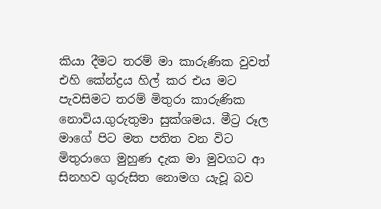කියා දීමට තරම් මා කාරුණික වුවත් එහි කේන්ද්‍රය හිල් කර එය මට පැවසිමට තරම් මිතුරා කාරුණික නොවිය.ගුරුතුමා සුක්ශමය. මීට්‍ර රූල මාගේ පිට මත පතිත වන විට මිතුරාගෙ මුහුණ දැක මා මුවගට ආ සිනහව ගුරුසිත නොමග යැවූ බව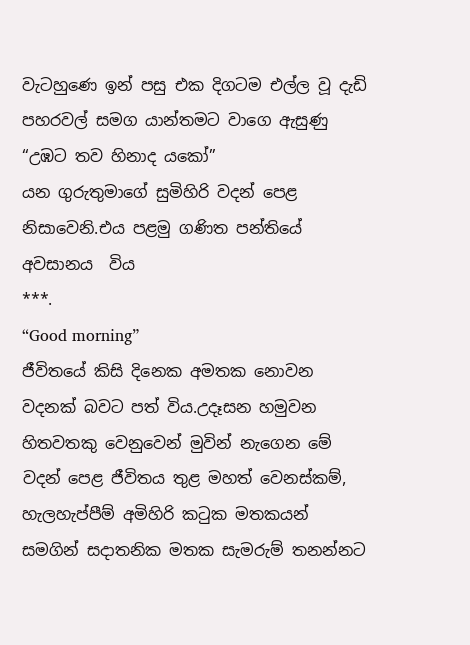වැටහුණෙ ඉන් පසු එක දිගටම එල්ල වූ දැඩි පහරවල් සමග යාන්තමට වාගෙ ඇසුණු
“උඹට තව හිනාද යකෝ”
යන ගුරුතුමාගේ සුමිහිරි වදන් පෙළ නිසාවෙනි.එය පළමු ගණිත පන්තියේ අවසානය  විය
***.
“Good morning”
ජීවිතයේ කිසි දිනෙක අමතක නොවන වදනක් බවට පත් විය.උදෑසන හමුවන හිතවතකු වෙනුවෙන් මුවින් නැගෙන මේ වදන් පෙළ ජීවිතය තුළ මහත් වෙනස්කම්, හැලහැප්පීම් අමිහිරි කටුක මතකයන් සමගින් සදාතනික මතක සැමරුම් තනන්නට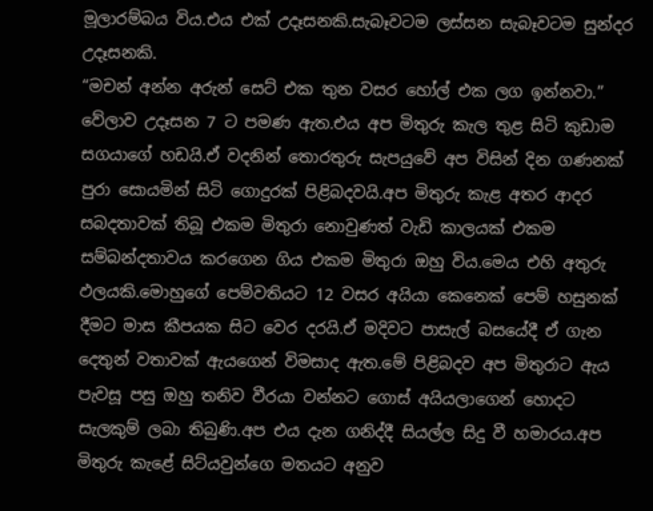මූලාරම්බය විය.එය එක් උදෑසනකි.සැබෑවටම ලස්සන සැබෑවටම සුන්දර උදෑසනකි.
“මචන් අන්න අරුන් සෙට් එක තුන වසර හෝල් එක ලග ඉන්නවා.”
වේලාව උදෑසන 7 ට පමණ ඇත.එය අප මිතුරු කැල තුළ සිටි කුඩාම සගයාගේ හඩයි.ඒ වදනින් තොරතුරු සැපයුවේ අප විසින් දින ගණනක් පුරා සොයමින් සිටි ගොදුරක් පිළිබදවයි.අප මිතුරු කැළ අතර ආදර සබදතාවක් තිබූ එකම මිතුරා නොවුණත් වැඩි කාලයක් එකම සම්බන්දතාවය කරගෙන ගිය එකම මිතුරා ඔහු විය.මෙය එහි අතුරු ඵලයකි.මොහුගේ පෙම්වතියට 12 වසර අයියා කෙනෙක් පෙම් හසුනක් දීමට මාස කීපයක සිට වෙර දරයි.ඒ මදිවට පාසැල් බසයේදී ඒ ගැන දෙතුන් වතාවක් ඇයගෙන් විමසාද ඇත.මේ පිළිබදව අප මිතුරාට ඇය පැවසූ පසු ඔහු තනිව වීරයා වන්නට ගොස් අයියලාගෙන් හොදට සැලකුම් ලබා තිබුණි.අප එය දැන ගනිද්දී සියල්ල සිදු වී හමාරය.අප මිතුරු කැළේ සිට්යවුන්ගෙ මතයට අනුව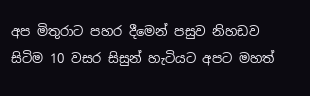අප මිතුරාට පහර දීමෙන් පසුව නිහඩව සිටිම 10 වසර සිසුන් හැටියට අපට මහත්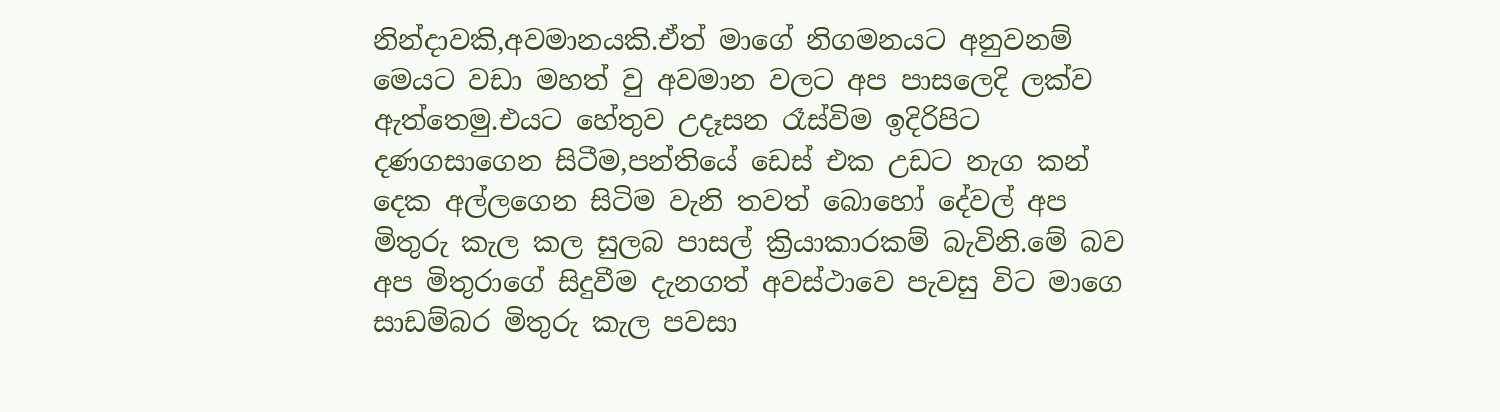නින්දාවකි,අවමානයකි.ඒත් මාගේ නිගමනයට අනුවනම් මෙයට වඩා මහත් වු අවමාන වලට අප පාසලෙදි ලක්ව ඇත්තෙමු.එයට හේතුව උදෑසන රෑස්විම ඉදිරිපිට දණගසාගෙන සිටීම,පන්තියේ ඩෙස් එක උඩට නැග කන් දෙක අල්ලගෙන සිටිම වැනි තවත් බොහෝ දේවල් අප මිතුරු කැල කල සුලබ පාසල් ක්‍රියාකාරකම් බැවිනි.මේ බව අප මිතුරාගේ සිදුවීම දැනගත් අවස්ථාවෙ පැවසු විට මාගෙ සාඩම්බර මිතුරු කැල පවසා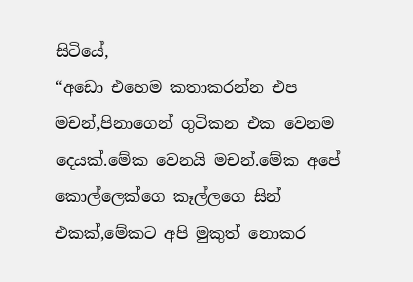සිටියේ,
“අඩො එහෙම කතාකරන්න එප මචන්,පිනාගෙන් ගුටිකන එක වෙනම දෙයක්.මේක වෙනයි මචන්.මේක අපේ කොල්ලෙක්ගෙ කෑල්ලගෙ සින් එකක්,මේකට අපි මුකුත් නොකර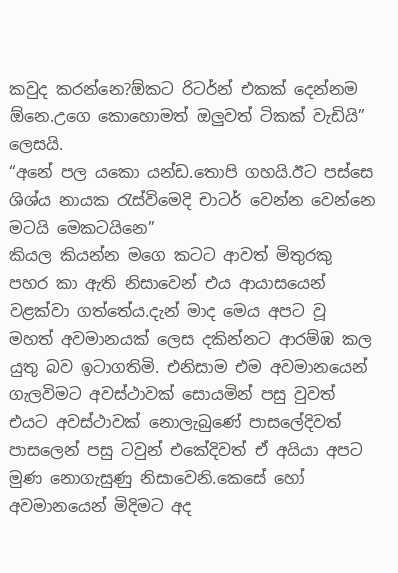කවුද කරන්නෙ?ඕකට රිටර්න් එකක් දෙන්නම ඕනෙ.උගෙ කොහොමත් ඔලුවත් ටිකක් වැඩියි”
ලෙසයි.
“අනේ පල යකො යන්ඩ.තොපි ගහයි.ඊට පස්සෙ ශිශ්ය නායක රැස්විමෙදි චාටර් වෙන්න වෙන්නෙ මටයි මෙකටයිනෙ”
කියල කියන්න මගෙ කටට ආවත් මිතුරකු පහර කා ඇති නිසාවෙන් එය ආයාසයෙන් වළක්වා ගත්තේය.දැන් මාද මෙය අපට වූ මහත් අවමානයක් ලෙස දකින්නට ආරම්ඹ කල යුතු බව ඉටාගතිමි. එනිසාම එම අවමානයෙන් ගැලවිමට අවස්ථාවක් සොයමින් පසු වුවත් එයට අවස්ථාවක් නොලැබුණේ පාසලේදිවත් පාසලෙන් පසු ටවුන් එකේදිවත් ඒ අයියා අපට මුණ නොගැසුණු නිසාවෙනි.කෙසේ හෝ අවමානයෙන් මිදිමට අද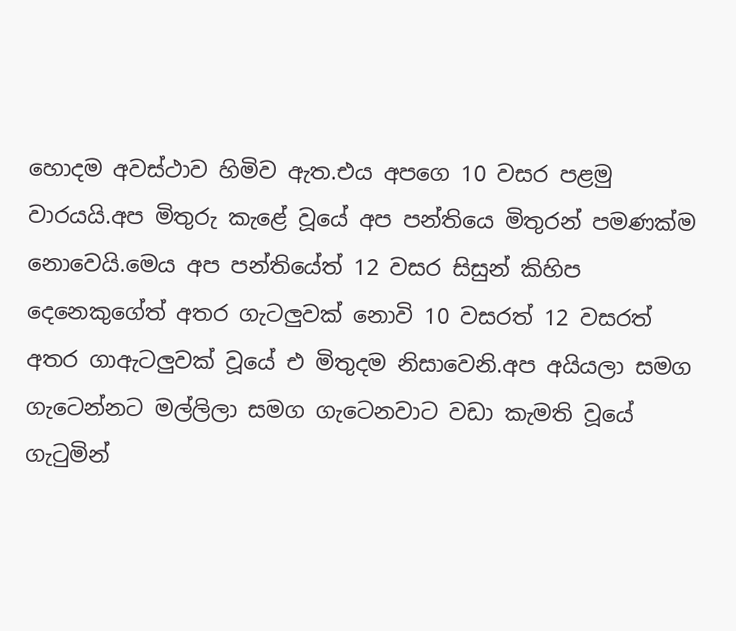හොදම අවස්ථාව හිමිව ඇත.එය අපගෙ 10 වසර පළමු වාරයයි.අප මිතුරු කැළේ වූයේ අප පන්තියෙ මිතුරන් පමණක්ම නොවෙයි.මෙය අප පන්තියේත් 12 වසර සිසුන් කිහිප දෙනෙකුගේත් අතර ගැටලුවක් නොවි 10 වසරත් 12 වසරත් අතර ගාඇටලුවක් වූයේ එ මිතුදම නිසාවෙනි.අප අයියලා සමග ගැටෙන්නට මල්ලිලා සමග ගැටෙනවාට වඩා කැමති වූයේ ගැටුමින්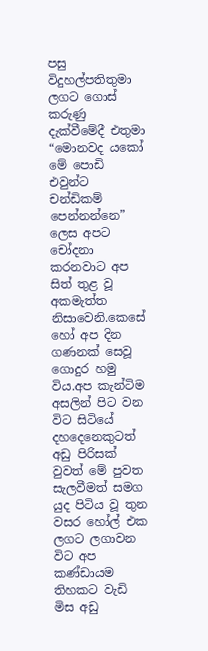පසු විදුහල්පතිතුමා ලගට ගොස් කරුණු දැක්වීමේදී එතුමා
“මොනවද යකෝ මේ පොඩි එවුන්ට චන්ඩිකම් පෙන්නන්නෙ”
ලෙස අපට චෝදනා කරනවාට අප සිත් තුළ වූ අකමැත්ත නිසාවෙනි.කෙසේ හෝ අප දින ගණනක් සෙවූ ගොදුර හමු විය.අප කැන්ටිම අසලින් පිට වන විට සිටියේ දහදෙනෙකුටත් අඩු පිරිසක් වුවත් මේ පුවත සැලවීමත් සමග යුද පිටිය වූ තුන වසර හෝල් එක ලගට ලගාවන විට අප කණ්ඩායම තිහකට වැඩි මිස අඩු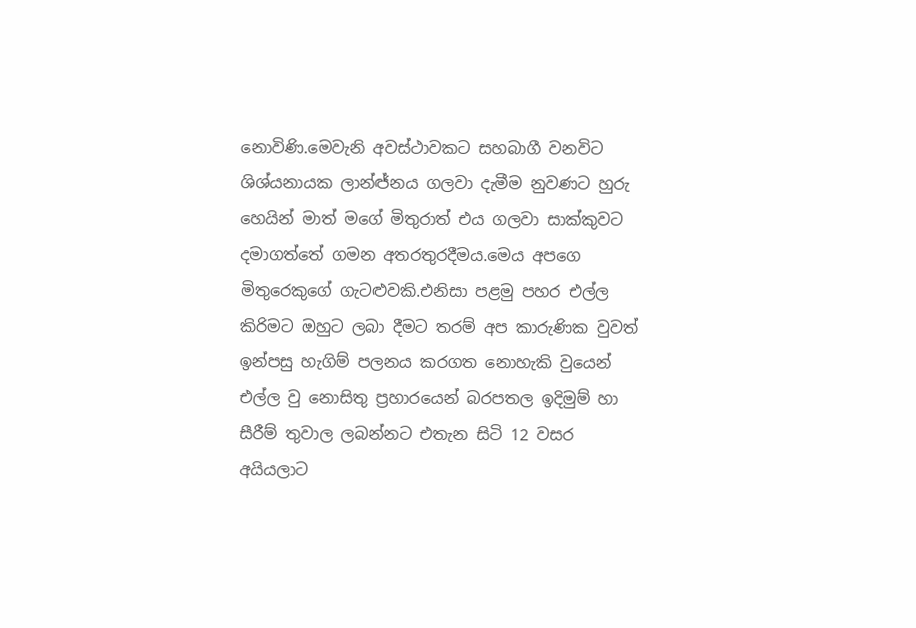නොවිණි.මෙවැනි අවස්ථාවකට සහබාගී වනවිට ශිශ්යනායක ලාන්ඦ්නය ගලවා දැමීම නුවණට හුරු හෙයින් මාත් මගේ මිතුරාත් එය ගලවා සාක්කුවට දමාගත්තේ ගමන අතරතුරදීමය.මෙය අපගෙ මිතුරෙකුගේ ගැටළුවකි.එනිසා පළමු පහර එල්ල කිරිමට ඔහුට ලබා දීමට තරම් අප කාරුණික වුවත් ඉන්පසු හැගිම් පලනය කරගත නොහැකි වුයෙන් එල්ල වු නොසිතු ප්‍රහාරයෙන් බරපතල ඉදිමුම් හා සීරීම් තුවාල ලබන්නට එතැන සිටි 12 වසර අයියලාට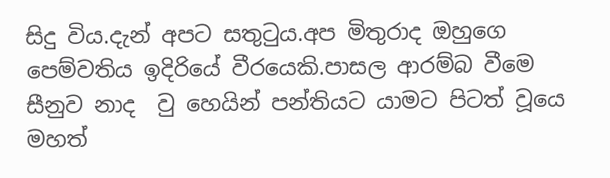සිදු විය.දැන් අපට සතුටුය.අප මිතුරාද ඔහුගෙ පෙම්වතිය ඉදිරියේ වීරයෙකි.පාසල ආරම්බ වීමෙ සීනුව නාද  වු හෙයින් පන්තියට යාමට පිටත් වූයෙ මහත්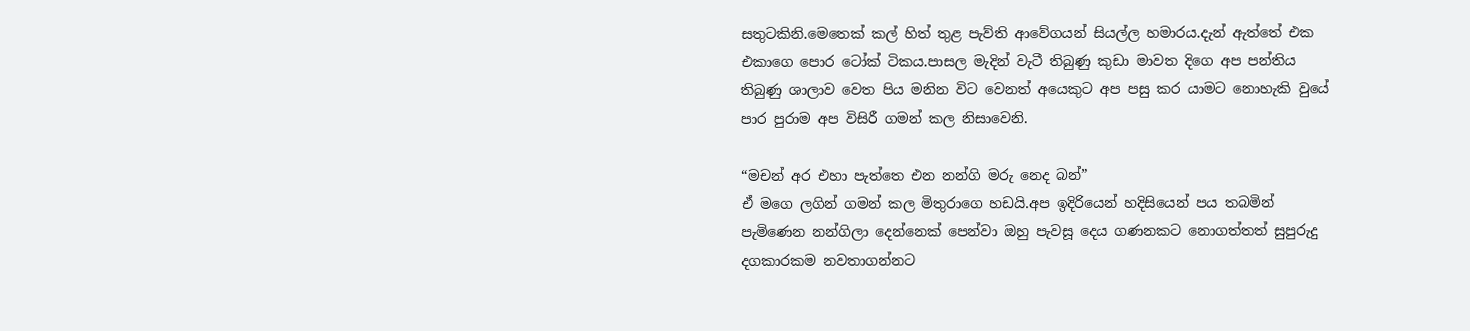සතුටකිනි.මෙතෙක් කල් හිත් තුළ පැව්ති ආවේගයන් සියල්ල හමාරය.දැන් ඇත්තේ එක එකාගෙ පොර ටෝක් ටිකය.පාසල මැදින් වැටී තිබුණු කුඩා මාවත දිගෙ අප පන්තිය තිබුණු ශාලාව වෙත පිය මනින විට වෙනත් අයෙකුට අප පසු කර යාමට නොහැකි වුයේ පාර පුරාම අප විසිරී ගමන් කල නිසාවෙනි.

“මචන් අර එහා පැත්තෙ එන නන්ගි මරු නෙද බන්”
ඒ මගෙ ලගින් ගමන් කල මිතුරාගෙ හඩයි.අප ඉදිරියෙන් හදිසියෙන් පය තබමින් පැමිණෙන නන්ගිලා දෙන්නෙක් පෙන්වා ඔහු පැවසූ දෙය ගණනකට නොගත්තත් සුපුරුදු දගකාරකම නවතාගන්නට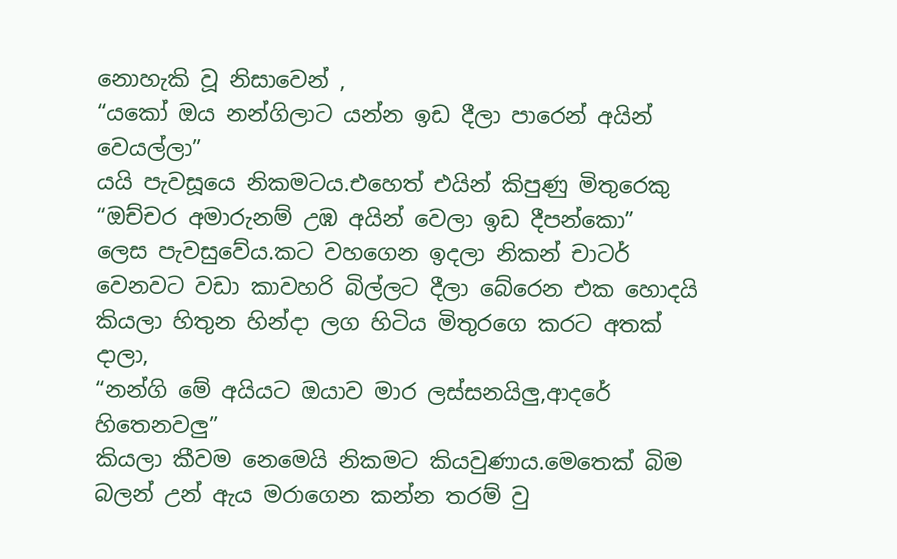නොහැකි වූ නිසාවෙන් ,
“යකෝ ඔය නන්ගිලාට යන්න ඉඩ දීලා පාරෙන් අයින් වෙයල්ලා”
යයි පැවසූයෙ නිකමටය.එහෙත් එයින් කිපුණු මිතුරෙකු
“ඔච්චර අමාරුනම් උඹ අයින් වෙලා ඉඩ දීපන්කො”
ලෙස පැවසුවේය.කට වහගෙන ඉදලා නිකන් චාටර් වෙනවට වඩා කාවහරි බිල්ලට දීලා බේරෙන එක හොදයි කියලා හිතුන හින්දා ලග හිටිය මිතුරගෙ කරට අතක් දාලා,
“නන්ගි මේ අයියට ඔයාව මාර ලස්සනයිලු,ආදරේ හිතෙනවලු”
කියලා කීවම නෙමෙයි නිකමට කියවුණාය.මෙතෙක් බිම බලන් උන් ඇය මරාගෙන කන්න තරම් වු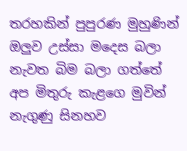තරහකින් පුපුරණ මුහුණින් ඔලුව උස්සා මදෙස බලා නැවත බිම බලා ගත්තේ අප මිතුරු කැළගෙ මුවින් නැගුණු සිනහව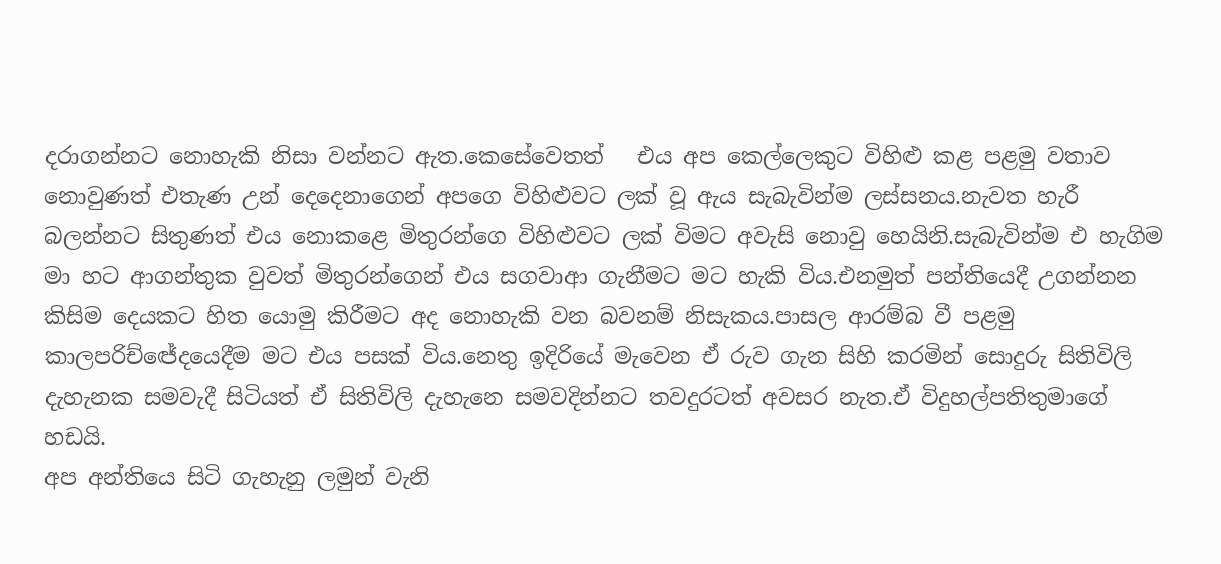දරාගන්නට නොහැකි නිසා වන්නට ඇත.කෙසේවෙතත්   එය අප කෙල්ලෙකුට විහිළු කළ පළමු වතාව නොවුණත් එතැණ උන් දෙදෙනාගෙන් අපගෙ විහිළුවට ලක් වූ ඇය සැබැවින්ම ලස්සනය.නැවත හැරී බලන්නට සිතුණත් එය නොකළෙ මිතුරන්ගෙ විහිළුවට ලක් විමට අවැසි නොවු හෙයිනි.සැබැවින්ම එ හැගිම මා හට ආගන්තුක වුවත් මිතුරන්ගෙන් එය සගවාආ ගැනීමට මට හැකි විය.එනමුත් පන්තියෙදී උගන්නන කිසිම දෙයකට හිත යොමු කිරීමට අද නොහැකි වන බවනම් නිසැකය.පාසල ආරම්බ වී පළමු කාලපරිච්ඦේදයෙදීම මට එය පසක් විය.නෙතු ඉදිරියේ මැවෙන ඒ රුව ගැන සිහි කරමින් සොදුරු සිතිවිලි දැහැනක සමවැදී සිටියත් ඒ සිතිවිලි දැහැනෙ සමවදින්නට තවදුරටත් අවසර නැත.ඒ විදුහල්පතිතුමාගේ හඩයි.
අප අන්තියෙ සිටි ගැහැනු ලමුන් වැනි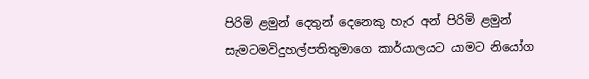පිරිමි ළමුන් දෙතුන් දෙනෙකු හැර අන් පිරිමි ළමුන් සැමටමවිදුහල්පතිතුමාගෙ කාර්යාලයට යාමට නියෝග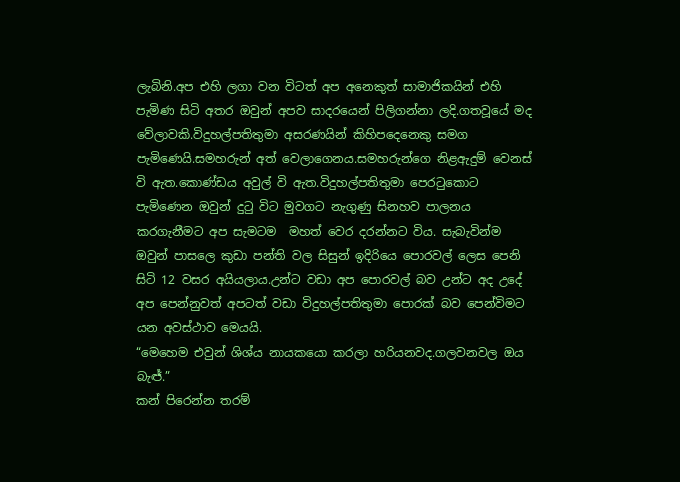ලැබිනි.අප එහි ලගා වන විටත් අප අනෙකුත් සාමාජිකයින් එහි පැමිණ සිටි අතර ඔවුන් අපව සාදරයෙන් පිලිගන්නා ලදි.ගතවූයේ මද වේලාවකි.විදුහල්පතිතුමා අසරණයින් කිහිපදෙනෙකු සමග පැමිණෙයි.සමහරුන් අත් වෙලාගෙනය.සමහරුන්ගෙ නිළඇදුම් වෙනස් වි ඇත.කොණ්ඩය අවුල් වි ඇත.විදුහල්පතිතුමා පෙරටුකොට පැමිණෙන ඔවුන් දුටු විට මුවගට නැගුණු සිනහව පාලනය කරගැනීමට අප සැමටම  මහත් වෙර දරන්නට විය. සැබැවින්ම ඔවුන් පාසලෙ කුඩා පන්ති වල සිසුන් ඉදිරියෙ පොරවල් ලෙස පෙනි සිටි 12 වසර අයියලාය.උන්ට වඩා අප පොරවල් බව උන්ට අද උදේ අප පෙන්නුවත් අපටත් වඩා විදුහල්පතිතුමා පොරක් බව පෙන්විමට යන අවස්ථාව මෙයයි.
“මෙහෙම එවුන් ශිශ්ය නායකයො කරලා හරියනවද.ගලවනවල ඔය බැඦ්.”
කන් පිරෙන්න තරම්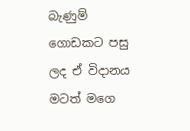බැණුම් ගොඩකට පසු ලද ඒ විදානය මටත් මගෙ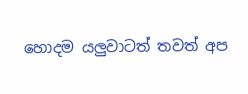හොදම යලුවාටත් තවත් අප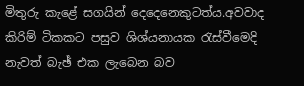මිතුරු කැළේ සගයින් දෙදෙනෙකුටත්ය.අවවාද කිරිම් ටිකකට පසුව ශිශ්යනායක රැස්වීමෙදි නැවත් බැඡ් එක ලැබෙන බව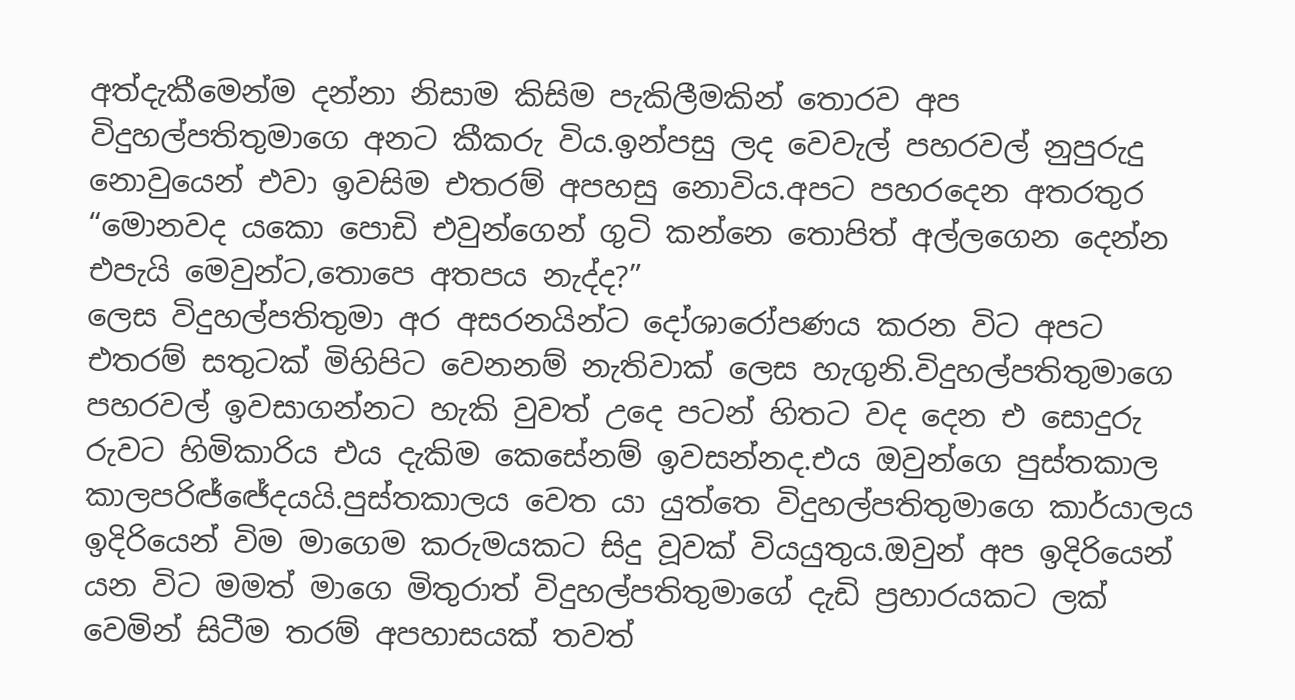අත්දැකීමෙන්ම දන්නා නිසාම කිසිම පැකිලීමකින් තොරව අප විදුහල්පතිතුමාගෙ අනට කීකරු විය.ඉන්පසු ලද වෙවැල් පහරවල් නුපුරුදු නොවුයෙන් එවා ඉවසිම එතරම් අපහසු නොවිය.අපට පහරදෙන අතරතුර
“මොනවද යකො පොඩි එවුන්ගෙන් ගුටි කන්නෙ තොපිත් අල්ලගෙන දෙන්න එපැයි මෙවුන්ට,තොපෙ අතපය නැද්ද?”
ලෙස විදුහල්පතිතුමා අර අසරනයින්ට දෝශාරෝපණය කරන විට අපට එතරම් සතුටක් මිහිපිට වෙනනම් නැතිවාක් ලෙස හැගුනි.විදුහල්පතිතුමාගෙ පහරවල් ඉවසාගන්නට හැකි වුවත් උදෙ පටන් හිතට වද දෙන එ සොදුරු රුවට හිමිකාරිය එය දැකිම කෙසේනම් ඉවසන්නද.එය ඔවුන්ගෙ පුස්තකාල කාලපරිඦ්ඦේදයයි.පුස්තකාලය වෙත යා යුත්තෙ විදුහල්පතිතුමාගෙ කාර්යාලය ඉදිරියෙන් විම මාගෙම කරුමයකට සිදු වූවක් වියයුතුය.ඔවුන් අප ඉදිරියෙන් යන විට මමත් මාගෙ මිතුරාත් විදුහල්පතිතුමාගේ දැඩි ප්‍රහාරයකට ලක් වෙමින් සිටීම තරම් අපහාසයක් තවත්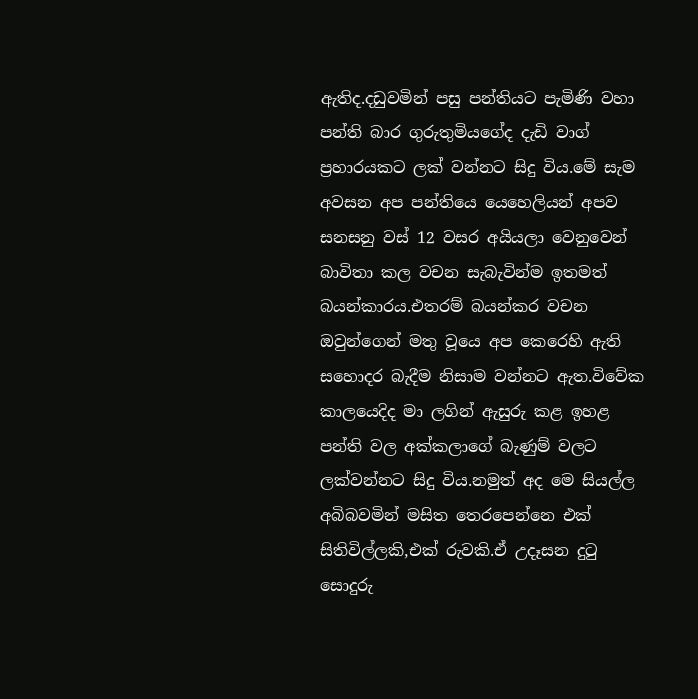ඇතිද.දඩුවමින් පසු පන්තියට පැමිණි වහා පන්ති බාර ගුරුතුමියගේද දැඩි වාග් ප්‍රහාරයකට ලක් වන්නට සිදු විය.මේ සැම අවසන අප පන්තියෙ යෙහෙලියන් අපව සනසනු වස් 12 වසර අයියලා වෙනුවෙන් බාවිතා කල වචන සැබැවින්ම ඉතමත් බයන්කාරය.එතරම් බයන්කර වචන ඔවුන්ගෙන් මතු වූයෙ අප කෙරෙහි ඇති සහොදර බැදීම නිසාම වන්නට ඇත.විවේක කාලයෙදිද මා ලගින් ඇසුරු කළ ඉහළ පන්ති වල අක්කලාගේ බැණුම් වලට ලක්වන්නට සිදු විය.නමුත් අද මෙ සියල්ල අබිබවමින් මසිත තෙරපෙන්නෙ එක් සිතිවිල්ලකි,එක් රුවකි.ඒ උදෑසන දුටු සොදුරු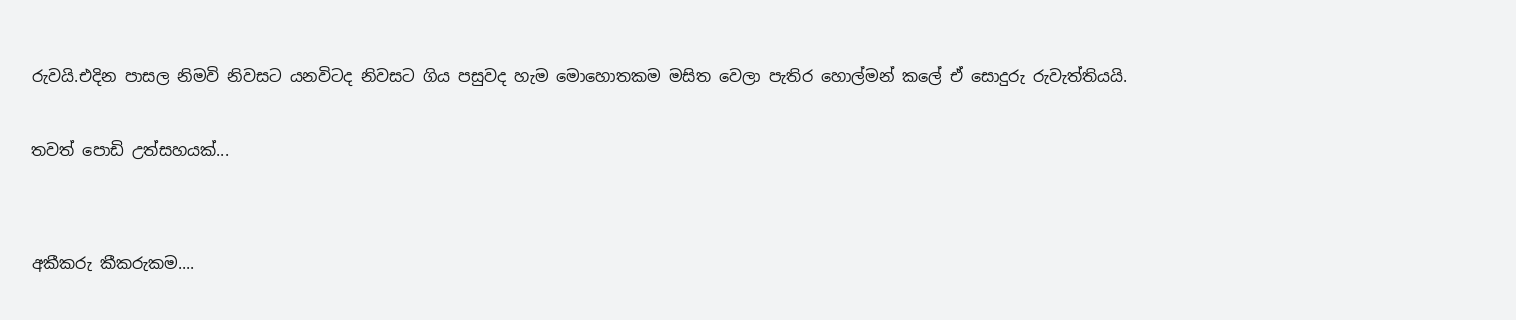රුවයි.එදින පාසල නිමවි නිවසට යනවිටද නිවසට ගිය පසුවද හැම මොහොතකම මසිත වෙලා පැතිර හොල්මන් කලේ ඒ සොදුරු රුවැත්තියයි.

තවත් පොඩි උත්සහයක්...


අකීකරු කීකරුකම....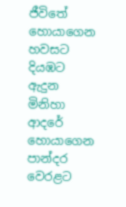ජීවිතේ හොයාගෙන හවසට දියඹට ඇදුන මිනිහා ආදරේ හොයාගෙන පාන්දර වෙරළට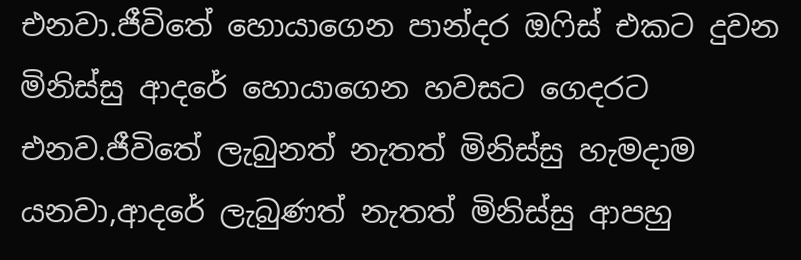එනවා.ජීවිතේ හොයාගෙන පාන්දර ඔෆිස් එකට දුවන මිනිස්සු ආදරේ හොයාගෙන හවසට ගෙදරට එනව.ජීවිතේ ලැබුනත් නැතත් මිනිස්සු හැමදාම යනවා,ආදරේ ලැබුණත් නැතත් මිනිස්සු ආපහු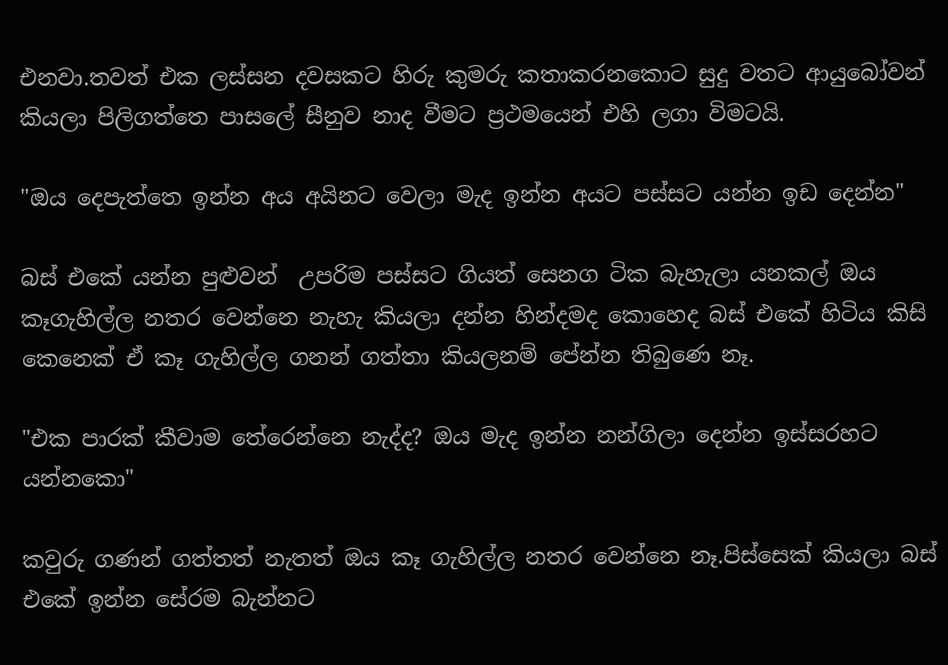එනවා.තවත් එක ලස්සන දවසකට හිරු කුමරු කතාකරනකොට සුදු වතට ආයුබෝවන් කියලා පිලිගත්තෙ පාසලේ සීනුව නාද වීමට ප්‍රථමයෙන් එහි ලගා විමටයි.

"ඔය දෙපැත්තෙ ඉන්න අය අයිනට වෙලා මැද ඉන්න අයට පස්සට යන්න ඉඩ දෙන්න"

බස් එකේ යන්න පුළුවන්  උපරිම පස්සට ගියත් සෙනග ටික බැහැලා යනකල් ඔය කෑගැහිල්ල නතර වෙන්නෙ නැහැ කියලා දන්න හින්දමද කොහෙද බස් එකේ හිටිය කිසි කෙනෙක් ඒ කෑ ගැහිල්ල ගනන් ගත්තා කියලනම් පේන්න තිබුණෙ නෑ.

"එක පාරක් කීවාම තේරෙන්නෙ නැද්ද? ඔය මැද ඉන්න නන්ගිලා දෙන්න ඉස්සරහට යන්නකො"

කවුරු ගණන් ගත්තත් නැතත් ඔය කෑ ගැහිල්ල නතර වෙන්නෙ නෑ.පිස්සෙක් කියලා බස් එකේ ඉන්න සේරම බැන්නට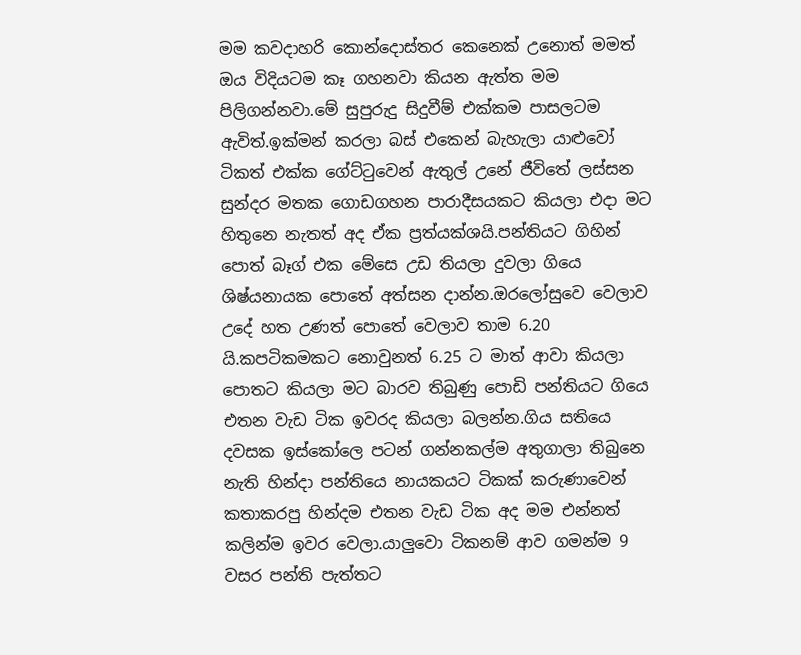මම කවදාහරි කොන්දොස්තර කෙනෙක් උනොත් මමත් ඔය විදියටම කෑ ගහනවා කියන ඇත්ත මම පිලිගන්නවා.මේ සුපුරුදු සිදුවීම් එක්කම පාසලටම ඇවිත්.ඉක්මන් කරලා බස් එකෙන් බැහැලා යාළුවෝ ටිකත් එක්ක ගේට්ටුවෙන් ඇතුල් උනේ ජීවිතේ ලස්සන සුන්දර මතක ගොඩගහන පාරාදීසයකට කියලා එදා මට හිතුනෙ නැතත් අද ඒක ප්‍රත්යක්ශයි.පන්තියට ගිහින් පොත් බෑග් එක මේසෙ උඩ තියලා දුවලා ගියෙ ශිෂ්යනායක පොතේ අත්සන දාන්න.ඔරලෝසුවෙ වෙලාව උදේ හත උණත් පොතේ වෙලාව තාම 6.20 යි.කපටිකමකට නොවුනත් 6.25 ට මාත් ආවා කියලා පොතට කියලා මට බාරව තිබුණු පොඩි පන්තියට ගියෙ එතන වැඩ ටික ඉවරද කියලා බලන්න.ගිය සතියෙ දවසක ඉස්කෝලෙ පටන් ගන්නකල්ම අතුගාලා තිබුනෙ නැති හින්දා පන්තියෙ නායකයට ටිකක් කරුණාවෙන් කතාකරපු හින්දම එතන වැඩ ටික අද මම එන්නත් කලින්ම ඉවර වෙලා.යාලුවො ටිකනම් ආව ගමන්ම 9 වසර පන්ති පැත්තට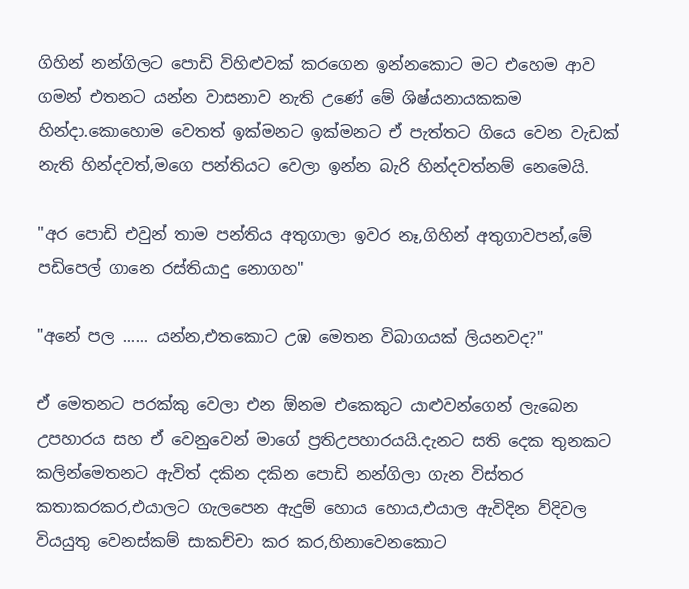ගිහින් නන්ගිලට පොඩි විහිළුවක් කරගෙන ඉන්නකොට මට එහෙම ආව ගමන් එතනට යන්න වාසනාව නැති උණේ මේ ශිෂ්යනායකකම හින්දා.කොහොම වෙතත් ඉක්මනට ඉක්මනට ඒ පැත්තට ගියෙ වෙන වැඩක් නැති හින්දවත්,මගෙ පන්තියට වෙලා ඉන්න බැරි හින්දවත්නම් නෙමෙයි.

"අර පොඩි එවුන් තාම පන්තිය අතුගාලා ඉවර නෑ,ගිහින් අතුගාවපන්,මේ පඩිපෙල් ගානෙ රස්තියාදු නොගහ"

"අනේ පල ...... යන්න,එතකොට උඹ මෙතන විබාගයක් ලියනවද?"

ඒ මෙතනට පරක්කු වෙලා එන ඕනම එකෙකුට යාළුවන්ගෙන් ලැබෙන උපහාරය සහ ඒ වෙනුවෙන් මාගේ ප්‍රතිඋපහාරයයි.දැනට සති දෙක තුනකට කලින්මෙතනට ඇවිත් දකින දකින පොඩි නන්ගිලා ගැන විස්තර කතාකරකර,එයාලට ගැලපෙන ඇදුම් හොය හොය,එයාල ඇවිදින ව්දිවල වියයුතු වෙනස්කම් සාකච්චා කර කර,හිනාවෙනකොට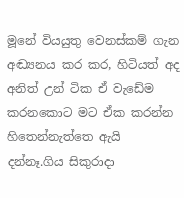මූනේ වියයුතු වෙනස්කම් ගැන අඬ්‍ය‍නය කර කර, හිටියත් අද අනිත් උන් ටික ඒ වැඩේම කරනකොට මට ඒක කරන්න හිතෙන්නැත්තෙ ඇයි දන්නෑ.ගිය සිකුරාදා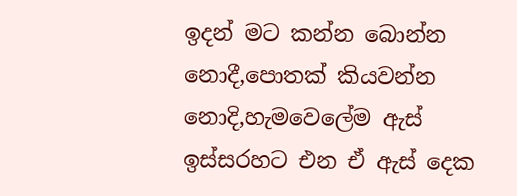ඉදන් මට කන්න බොන්න නොදී,පොතක් කියවන්න නොදි,හැමවෙලේම ඇස් ඉස්සරහට එන ඒ ඇස් දෙක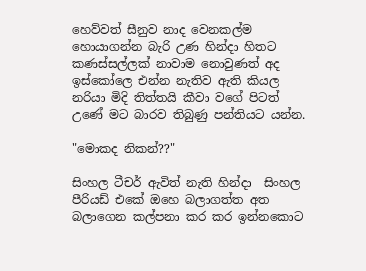හෙව්වත් සීනුව නාද වෙනකල්ම හොයාගන්න බැරි උණ හින්දා හිතට කණස්සල්ලක් නාවාම නොවුණත් අද ඉස්කෝලෙ එන්න නැතිව ඇති කියල නරියා මිදි තිත්තයි කීවා වගේ පිටත් උණේ මට බාරව තිබුණු පන්තියට යන්න.

"මොකද නිකන්??"

සිංහල ටීචර් ඇවිත් නැති හින්දා  සිංහල පීරියඩ් එකේ ඔහෙ බලාගත්ත අත බලාගෙන කල්පනා කර කර ඉන්නකොට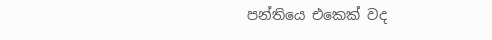පන්තියෙ එකෙක් වද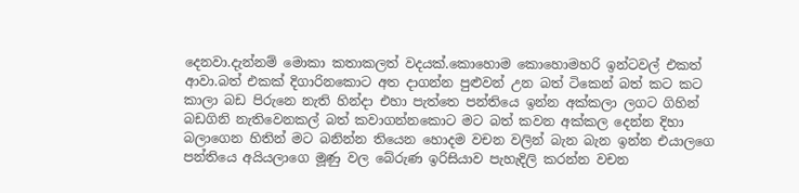දෙනවා.දැන්නම් මොකා කතාකලත් වදයක්.කොහොම කොහොමහරි ඉන්ටවල් එකත් ආවා.බත් එකක් දිගාරිනකොට අත දාගන්න පුළුවන් උන බත් ටිකෙන් බත් කට කට කාලා බඩ පිරුනෙ නැති හින්දා එහා පැත්තෙ පන්තියෙ ඉන්න අක්කලා ලගට ගිහින් බඩගිනි නැතිවෙනකල් බත් කවාගන්නකොට මට බත් කවන අක්කල දෙන්න දිහා බලාගෙන හිතින් මට බනින්න තියෙන හොදම වචන වලින් බැන බැන ඉන්න එයාලගෙ පන්තියෙ අයි‍ය‍ලාගෙ මූණු වල බේරුණ ඉරිසියාව පැහැදිලි කරන්න වචන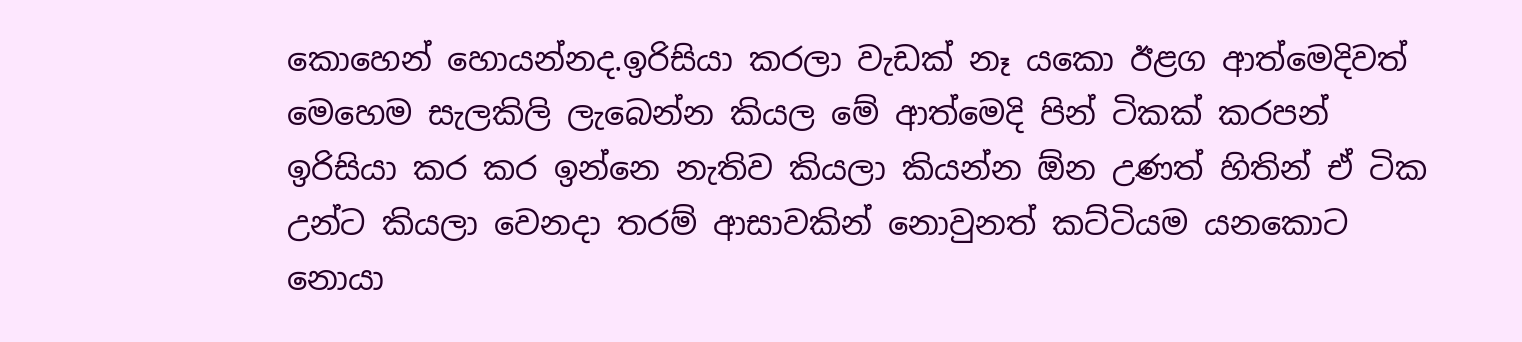කොහෙන් හොයන්නද.ඉරිසියා කරලා වැඩක් නෑ යකො ඊළග ආත්මෙදිවත් මෙහෙම සැලකිලි ලැබෙන්න කියල මේ ආත්මෙදි පින් ටිකක් කරපන් ඉරිසියා කර කර ඉන්නෙ නැතිව කියලා කියන්න ඕන උණත් හිතින් ඒ ටික උන්ට කියලා වෙනදා තරම් ආසාවකින් නොවුනත් කට්ටියම යනකොට නොයා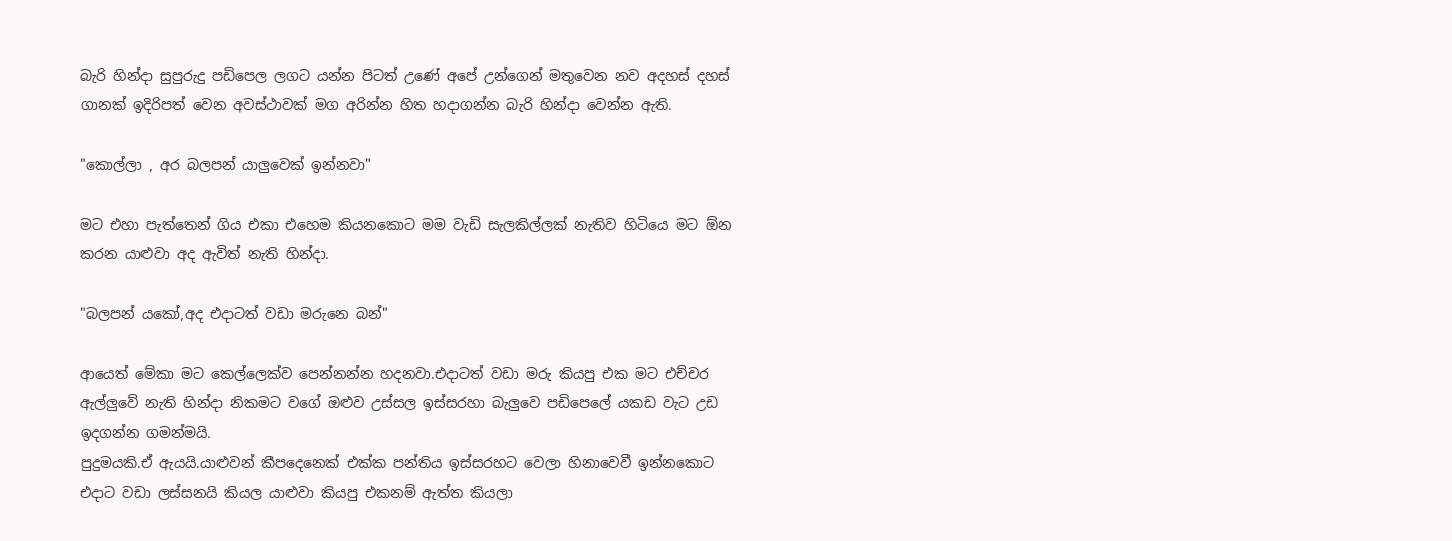බැරි හින්දා සුපුරුදු පඩිපෙල ලගට යන්න පිටත් උණේ අපේ උන්ගෙන් මතුවෙන නව අදහස් දහස් ගානක් ඉදිරිපත් වෙන අවස්ථාවක් මග අරින්න හිත හදාගන්න බැරි හින්දා වෙන්න ඇති.

"කොල්ලා , අර බලපන් යාලුවෙක් ඉන්නවා"

මට එහා පැත්තෙන් ගිය එකා එහෙම කියනකොට මම වැඩි සැලකිල්ලක් නැතිව හිටියෙ මට ඕන කරන යාළුවා අද ඇවිත් නැති හින්දා.

"බලපන් යකෝ,අද එදාටත් වඩා මරුනෙ බන්"

ආයෙත් මේකා මට කෙල්ලෙක්ව පෙන්නන්න හදනවා.එදාටත් වඩා මරු කියපු එක මට එච්චර ඇල්ලුවේ නැති හින්දා නිකමට වගේ ඔළුව උස්සල ඉස්සරහා බැලුවෙ පඩිපෙලේ යකඩ වැට උඩ ඉදගන්න ගමන්මයි.
පුදුමයකි.ඒ ඇයයි.යාළුවන් කීපදෙනෙක් එක්ක පන්තිය ඉස්සරහට වෙලා හිනාවෙවී ඉන්නකොට එදාට වඩා ලස්සනයි කියල යාළුවා කියපු එකනම් ඇත්ත කියලා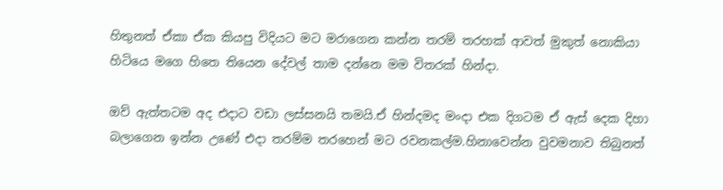හිතුනත් ඒකා ඒ‍ක කියපු විදියට මට මරාගෙන කන්න තරම් තරහක් ආවත් මුකුත් නොකියා හිටියෙ මගෙ හිතෙ තියෙන දේවල් තාම දන්නෙ මම විතරක් හින්දා.

ඔව් ඇත්තටම අද එදාට වඩා ලස්සනයි තමයි.ඒ හින්දමද මංදා එක දිගටම ඒ ඇස් දෙක දිහා බලාගෙන ඉන්න උණේ එදා තරම්ම තරහෙන් මට රවනකල්ම.හිනාවෙන්න වුවමනාව තිබුනත්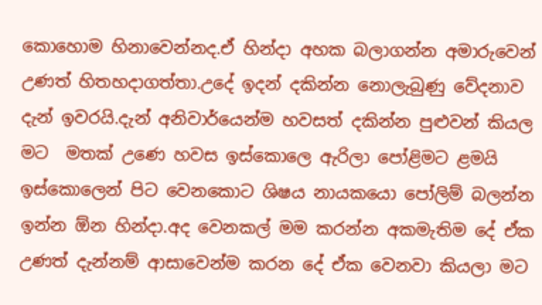කොහොම හිනාවෙන්නද.ඒ හින්දා අහක බලාගන්න අමාරුවෙන් උණත් හිතහදාගත්තා.උදේ ඉදන් දකින්න නොලැබුණු වේදනාව දැන් ඉවරයි.දැන් අනිවාර්යෙන්ම හවසත් දකින්න පුළුවන් කියල මට  මතක් උණෙ හවස ඉස්කොලෙ ඇරිලා පෝළිමට ළමයි ඉස්කොලෙන් පිට වෙනකොට ශිෂය නායකයො පෝලිම් බලන්න ඉන්න ඕන හින්දා.අද වෙනකල් මම කරන්න අකමැතිම දේ ඒක උණත් දැන්නම් ආසාවෙන්ම කරන දේ ඒක වෙනවා කියලා මට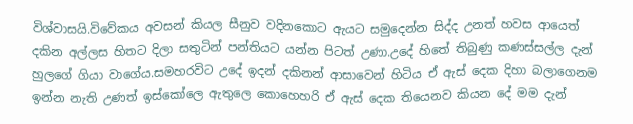විශ්වාසයි.විවේකය අවසන් කියල සීනුව වදිනකොට ඇයට සමුදෙන්න සිද්ද උනත් හවස ආයෙත් දකින අල්ලස හිතට දිලා සතුටින් පන්තියට යන්න පිටත් උණා.උදේ හිතේ තිබුණු කණස්සල්ල දැන් හුලගේ ගියා වාගේය.සමහරවිට උදේ ඉදන් දකිනන් ආසාවෙන් හිටිය ඒ ඇස් දෙක දිහා බලාගෙනම ඉන්න නැති උණත් ඉස්කෝලෙ ඇතුලෙ කොහෙහරි ඒ ඇස් දෙක තියෙනව කියන දේ මම දැන්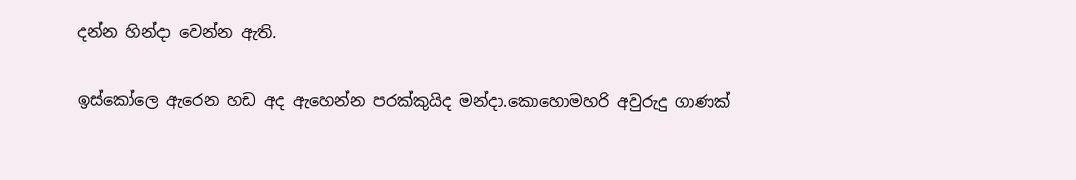දන්න හින්දා වෙන්න ඇති.

ඉස්කෝලෙ ඇරෙන හඩ අද ඇහෙන්න පරක්කුයිද මන්දා.කොහොමහරි අවුරුදු ගාණක්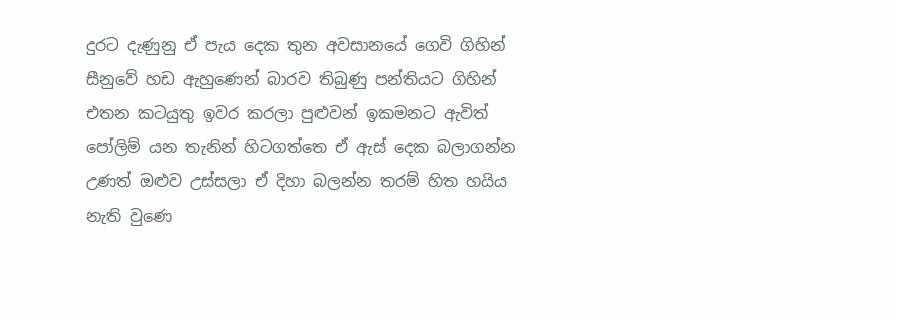දුරට දැණුනු ඒ පැය දෙක තුන අවසානයේ ගෙවි ගිහින් සීනුවේ හඩ ඇහුණෙන් බාරව තිබුණු පන්තියට ගිහින් එතන කටයුතු ඉවර කරලා පුළුවන් ඉකමනට ඇවිත් පෝලිම් යන තැනින් හිටගත්තෙ ඒ ඇස් දෙක බලාගන්න උණත් ඔළුව උස්සලා ඒ දිහා බලන්න තරම් හිත හයිය නැති වුණෙ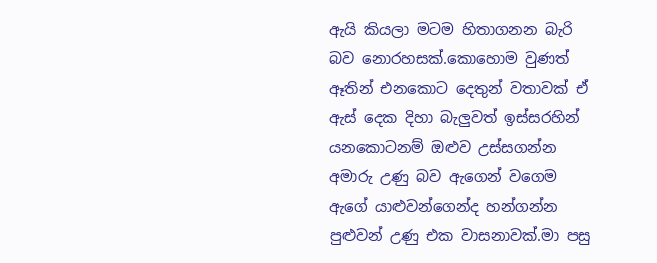ඇයි කියලා මටම හිතාගනන බැරි බව නොරහසක්.කොහොම වුණත් ඈතින් එනකොට දෙතුන් වතාවක් ඒ ඇස් දෙක දිහා බැලුවත් ඉස්සරහින් යනකොටනම් ඔළුව උස්සගන්න අමාරු උණු බව ඇගෙන් වගෙම ඇගේ යාළුවන්ගෙන්ද හන්ගන්න පුළුවන් උණු එක වාසනාවක්.මා පසු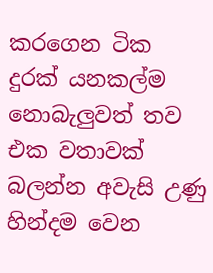කරගෙන ටික දුරක් යනකල්ම නොබැලුවත් තව එක වතාවක් බලන්න අවැසි උණු හින්දම වෙන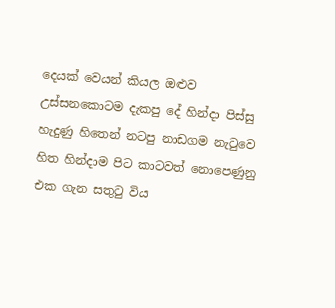දෙයක් වෙයන් කියල ඔළුව උස්සනකොටම දැකපු දේ හින්දා පිස්සු හැදුණු හිතෙන් නටපු නාඩගම නැටුවෙ හිත හින්දාම පිට කාටවත් නොපෙණුනු එක ගැන සතුටු විය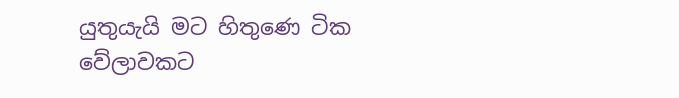යුතුයැයි මට හිතුණෙ ටික වේලාවකට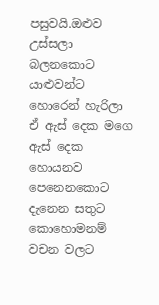පසුවයි.ඔළුව උස්සලා බලනකොට යාළුවන්ට හොරෙන් හැරිලා ඒ ඇස් දෙක මගෙ ඇස් දෙක හොයනව පෙනෙනකොට දැනෙන සතුට කොහොමනම් වචන වලට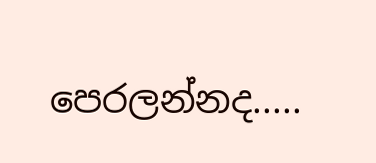පෙරලන්නද.....